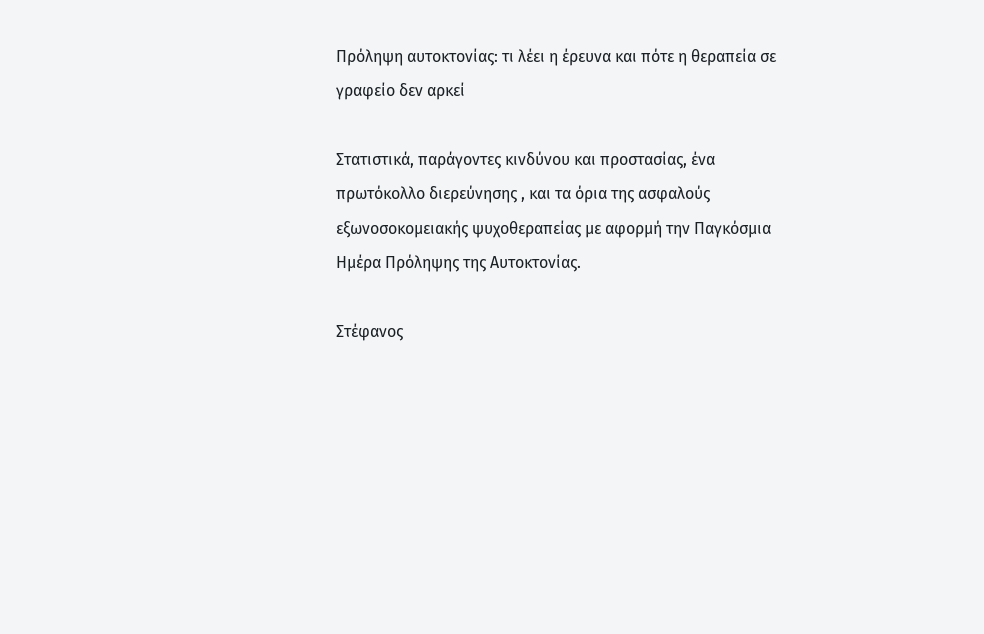Πρόληψη αυτοκτονίας: τι λέει η έρευνα και πότε η θεραπεία σε γραφείο δεν αρκεί

Στατιστικά, παράγοντες κινδύνου και προστασίας, ένα πρωτόκολλο διερεύνησης , και τα όρια της ασφαλούς εξωνοσοκομειακής ψυχοθεραπείας με αφορμή την Παγκόσμια Ημέρα Πρόληψης της Αυτοκτονίας.

Στέφανος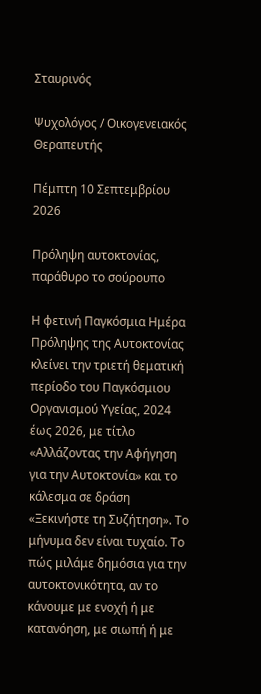Σταυρινός

Ψυχολόγος / Οικογενειακός Θεραπευτής

Πέμπτη 10 Σεπτεμβρίου 2026

Πρόληψη αυτοκτονίας, παράθυρο το σούρουπο

Η φετινή Παγκόσμια Ημέρα Πρόληψης της Αυτοκτονίας κλείνει την τριετή θεματική περίοδο του Παγκόσμιου Οργανισμού Υγείας, 2024 έως 2026, με τίτλο «Αλλάζοντας την Αφήγηση για την Αυτοκτονία» και το κάλεσμα σε δράση «Ξεκινήστε τη Συζήτηση». Το μήνυμα δεν είναι τυχαίο. Το πώς μιλάμε δημόσια για την αυτοκτονικότητα, αν το κάνουμε με ενοχή ή με κατανόηση, με σιωπή ή με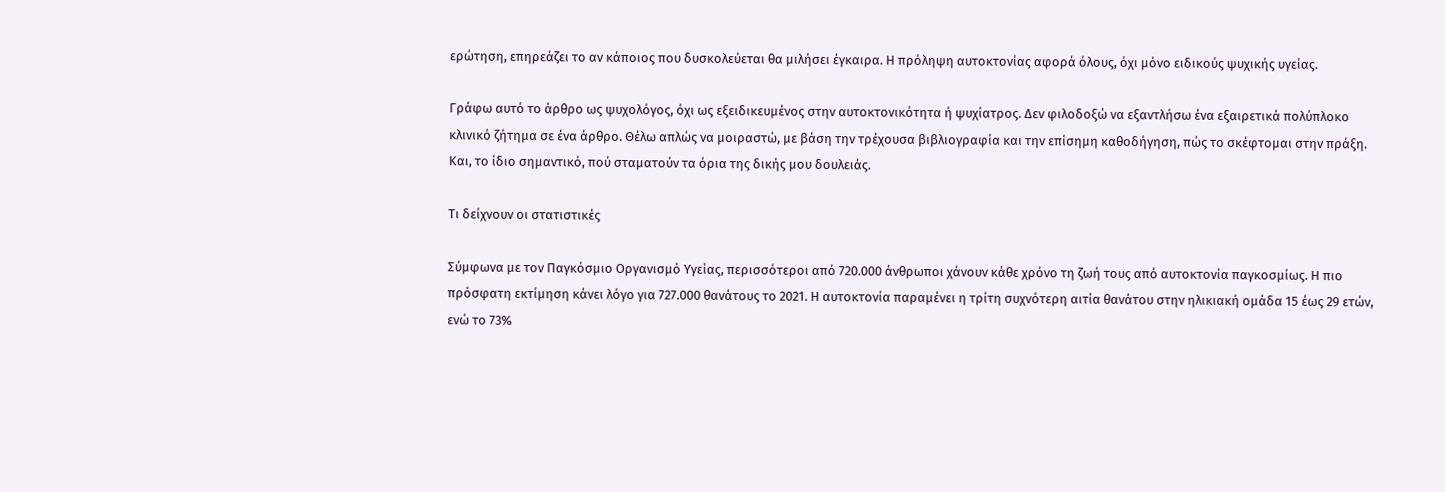ερώτηση, επηρεάζει το αν κάποιος που δυσκολεύεται θα μιλήσει έγκαιρα. Η πρόληψη αυτοκτονίας αφορά όλους, όχι μόνο ειδικούς ψυχικής υγείας.

Γράφω αυτό το άρθρο ως ψυχολόγος, όχι ως εξειδικευμένος στην αυτοκτονικότητα ή ψυχίατρος. Δεν φιλοδοξώ να εξαντλήσω ένα εξαιρετικά πολύπλοκο κλινικό ζήτημα σε ένα άρθρο. Θέλω απλώς να μοιραστώ, με βάση την τρέχουσα βιβλιογραφία και την επίσημη καθοδήγηση, πώς το σκέφτομαι στην πράξη. Και, το ίδιο σημαντικό, πού σταματούν τα όρια της δικής μου δουλειάς.

Τι δείχνουν οι στατιστικές

Σύμφωνα με τον Παγκόσμιο Οργανισμό Υγείας, περισσότεροι από 720.000 άνθρωποι χάνουν κάθε χρόνο τη ζωή τους από αυτοκτονία παγκοσμίως. Η πιο πρόσφατη εκτίμηση κάνει λόγο για 727.000 θανάτους το 2021. Η αυτοκτονία παραμένει η τρίτη συχνότερη αιτία θανάτου στην ηλικιακή ομάδα 15 έως 29 ετών, ενώ το 73%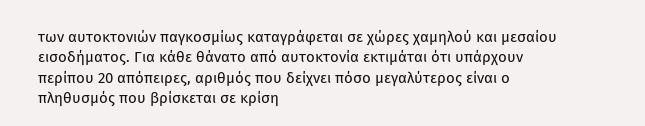των αυτοκτονιών παγκοσμίως καταγράφεται σε χώρες χαμηλού και μεσαίου εισοδήματος. Για κάθε θάνατο από αυτοκτονία εκτιμάται ότι υπάρχουν περίπου 20 απόπειρες, αριθμός που δείχνει πόσο μεγαλύτερος είναι ο πληθυσμός που βρίσκεται σε κρίση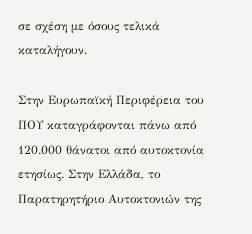σε σχέση με όσους τελικά καταλήγουν.

Στην Ευρωπαϊκή Περιφέρεια του ΠΟΥ καταγράφονται πάνω από 120.000 θάνατοι από αυτοκτονία ετησίως. Στην Ελλάδα, το Παρατηρητήριο Αυτοκτονιών της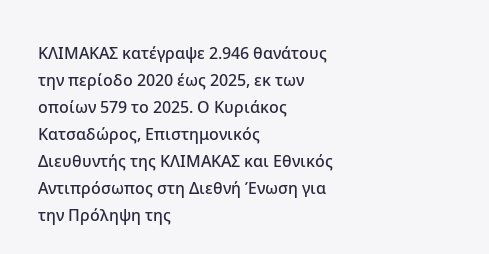ΚΛΙΜΑΚΑΣ κατέγραψε 2.946 θανάτους την περίοδο 2020 έως 2025, εκ των οποίων 579 το 2025. Ο Κυριάκος Κατσαδώρος, Επιστημονικός Διευθυντής της ΚΛΙΜΑΚΑΣ και Εθνικός Αντιπρόσωπος στη Διεθνή Ένωση για την Πρόληψη της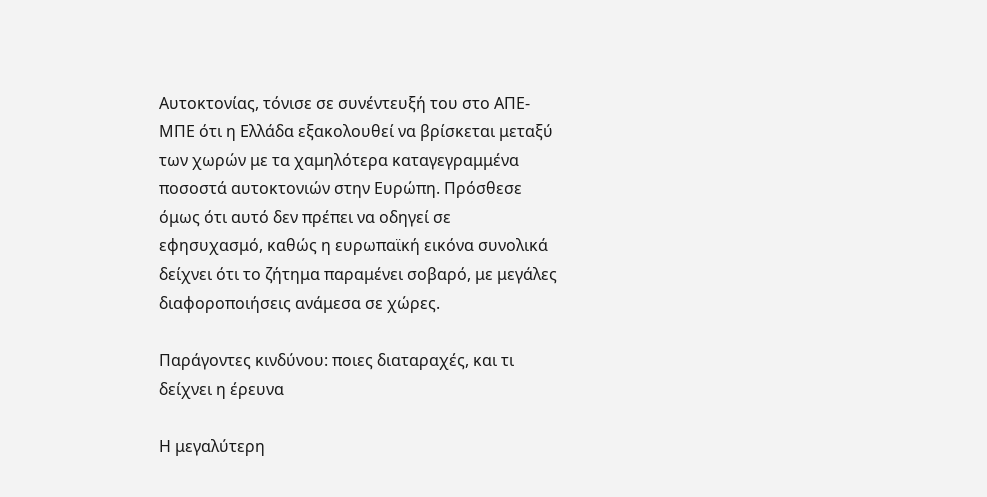Αυτοκτονίας, τόνισε σε συνέντευξή του στο ΑΠΕ-ΜΠΕ ότι η Ελλάδα εξακολουθεί να βρίσκεται μεταξύ των χωρών με τα χαμηλότερα καταγεγραμμένα ποσοστά αυτοκτονιών στην Ευρώπη. Πρόσθεσε όμως ότι αυτό δεν πρέπει να οδηγεί σε εφησυχασμό, καθώς η ευρωπαϊκή εικόνα συνολικά δείχνει ότι το ζήτημα παραμένει σοβαρό, με μεγάλες διαφοροποιήσεις ανάμεσα σε χώρες.

Παράγοντες κινδύνου: ποιες διαταραχές, και τι δείχνει η έρευνα

Η μεγαλύτερη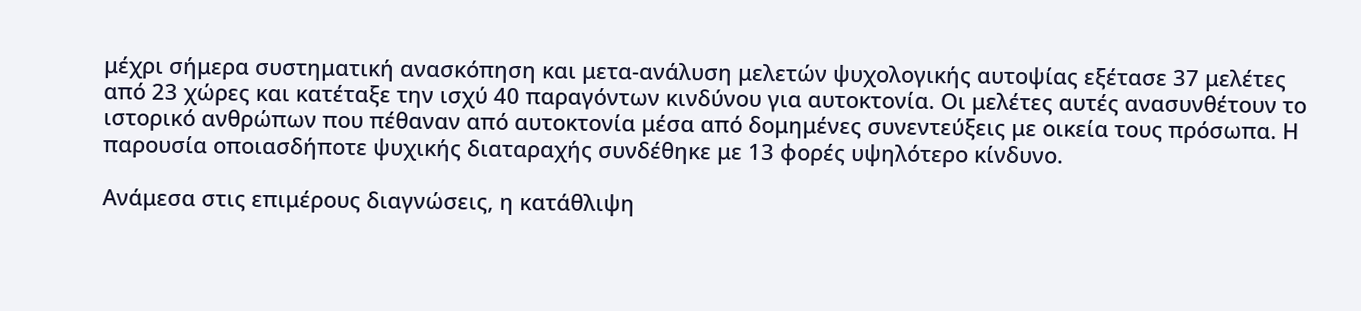μέχρι σήμερα συστηματική ανασκόπηση και μετα-ανάλυση μελετών ψυχολογικής αυτοψίας εξέτασε 37 μελέτες από 23 χώρες και κατέταξε την ισχύ 40 παραγόντων κινδύνου για αυτοκτονία. Οι μελέτες αυτές ανασυνθέτουν το ιστορικό ανθρώπων που πέθαναν από αυτοκτονία μέσα από δομημένες συνεντεύξεις με οικεία τους πρόσωπα. Η παρουσία οποιασδήποτε ψυχικής διαταραχής συνδέθηκε με 13 φορές υψηλότερο κίνδυνο.

Ανάμεσα στις επιμέρους διαγνώσεις, η κατάθλιψη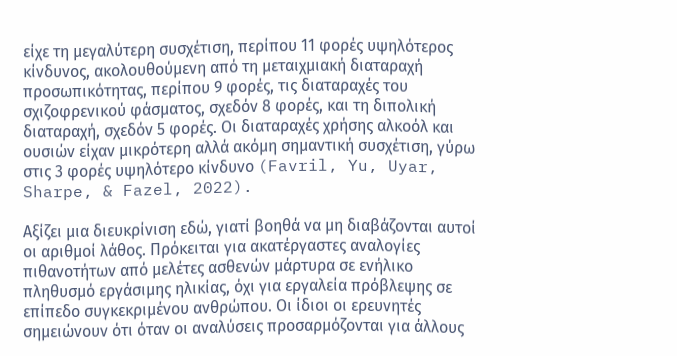είχε τη μεγαλύτερη συσχέτιση, περίπου 11 φορές υψηλότερος κίνδυνος, ακολουθούμενη από τη μεταιχμιακή διαταραχή προσωπικότητας, περίπου 9 φορές, τις διαταραχές του σχιζοφρενικού φάσματος, σχεδόν 8 φορές, και τη διπολική διαταραχή, σχεδόν 5 φορές. Οι διαταραχές χρήσης αλκοόλ και ουσιών είχαν μικρότερη αλλά ακόμη σημαντική συσχέτιση, γύρω στις 3 φορές υψηλότερο κίνδυνο (Favril, Yu, Uyar, Sharpe, & Fazel, 2022).

Αξίζει μια διευκρίνιση εδώ, γιατί βοηθά να μη διαβάζονται αυτοί οι αριθμοί λάθος. Πρόκειται για ακατέργαστες αναλογίες πιθανοτήτων από μελέτες ασθενών μάρτυρα σε ενήλικο πληθυσμό εργάσιμης ηλικίας, όχι για εργαλεία πρόβλεψης σε επίπεδο συγκεκριμένου ανθρώπου. Οι ίδιοι οι ερευνητές σημειώνουν ότι όταν οι αναλύσεις προσαρμόζονται για άλλους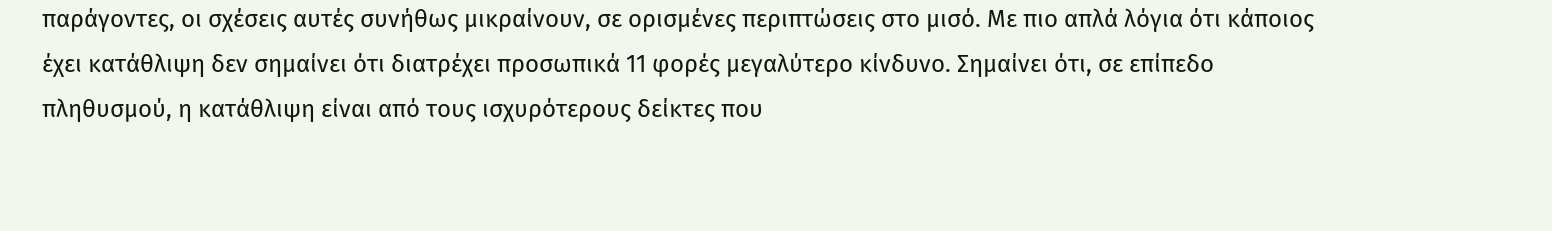παράγοντες, οι σχέσεις αυτές συνήθως μικραίνουν, σε ορισμένες περιπτώσεις στο μισό. Με πιο απλά λόγια ότι κάποιος έχει κατάθλιψη δεν σημαίνει ότι διατρέχει προσωπικά 11 φορές μεγαλύτερο κίνδυνο. Σημαίνει ότι, σε επίπεδο πληθυσμού, η κατάθλιψη είναι από τους ισχυρότερους δείκτες που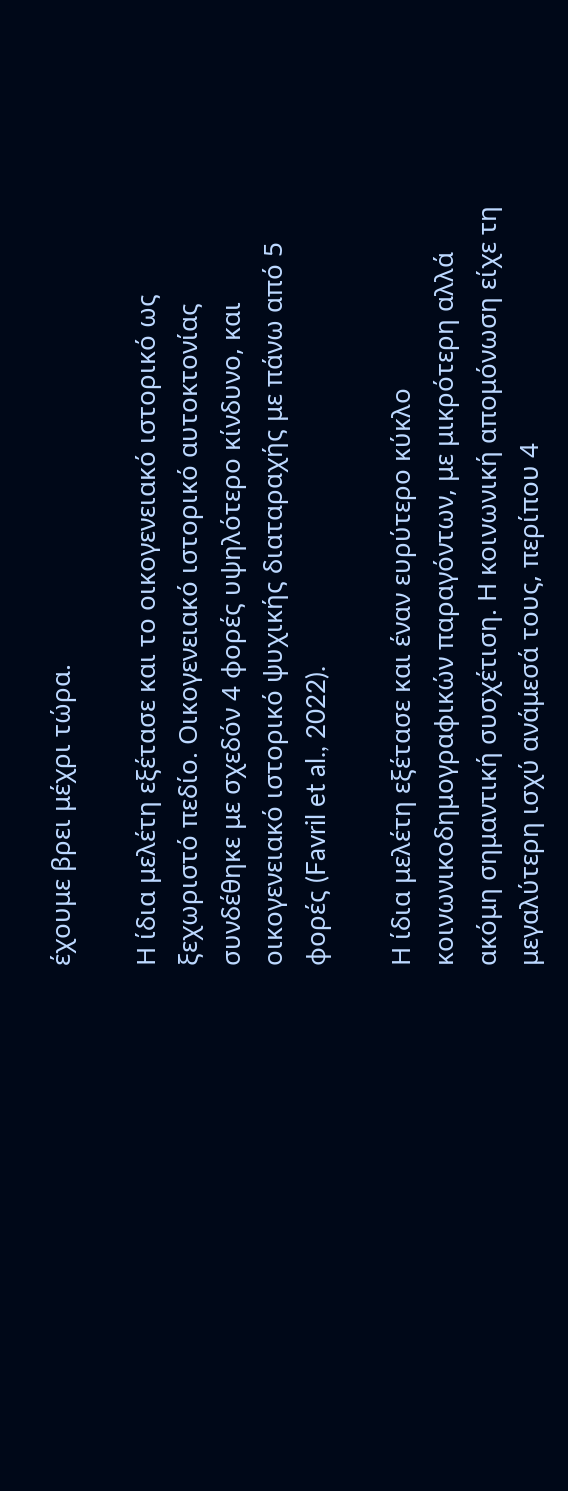έχουμε βρει μέχρι τώρα.

Η ίδια μελέτη εξέτασε και το οικογενειακό ιστορικό ως ξεχωριστό πεδίο. Οικογενειακό ιστορικό αυτοκτονίας συνδέθηκε με σχεδόν 4 φορές υψηλότερο κίνδυνο, και οικογενειακό ιστορικό ψυχικής διαταραχής με πάνω από 5 φορές (Favril et al., 2022).

Η ίδια μελέτη εξέτασε και έναν ευρύτερο κύκλο κοινωνικοδημογραφικών παραγόντων, με μικρότερη αλλά ακόμη σημαντική συσχέτιση. Η κοινωνική απομόνωση είχε τη μεγαλύτερη ισχύ ανάμεσά τους, περίπου 4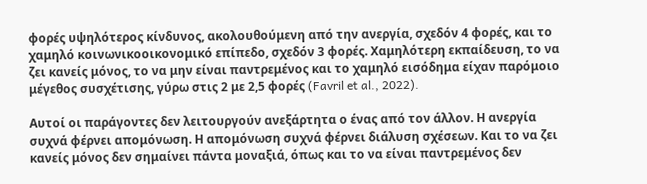φορές υψηλότερος κίνδυνος, ακολουθούμενη από την ανεργία, σχεδόν 4 φορές, και το χαμηλό κοινωνικοοικονομικό επίπεδο, σχεδόν 3 φορές. Χαμηλότερη εκπαίδευση, το να ζει κανείς μόνος, το να μην είναι παντρεμένος και το χαμηλό εισόδημα είχαν παρόμοιο μέγεθος συσχέτισης, γύρω στις 2 με 2,5 φορές (Favril et al., 2022).

Αυτοί οι παράγοντες δεν λειτουργούν ανεξάρτητα ο ένας από τον άλλον. Η ανεργία συχνά φέρνει απομόνωση. Η απομόνωση συχνά φέρνει διάλυση σχέσεων. Και το να ζει κανείς μόνος δεν σημαίνει πάντα μοναξιά, όπως και το να είναι παντρεμένος δεν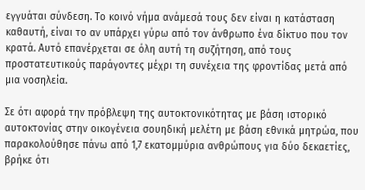εγγυάται σύνδεση. Το κοινό νήμα ανάμεσά τους δεν είναι η κατάσταση καθαυτή, είναι το αν υπάρχει γύρω από τον άνθρωπο ένα δίκτυο που τον κρατά. Αυτό επανέρχεται σε όλη αυτή τη συζήτηση, από τους προστατευτικούς παράγοντες μέχρι τη συνέχεια της φροντίδας μετά από μια νοσηλεία.

Σε ότι αφορά την πρόβλεψη της αυτοκτονικότητας με βάση ιστορικό αυτοκτονίας στην οικογένεια σουηδική μελέτη με βάση εθνικά μητρώα, που παρακολούθησε πάνω από 1,7 εκατομμύρια ανθρώπους για δύο δεκαετίες, βρήκε ότι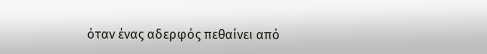όταν ένας αδερφός πεθαίνει από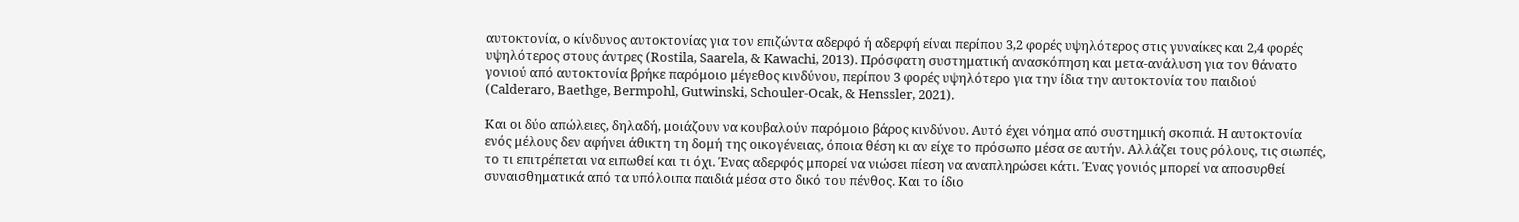αυτοκτονία, ο κίνδυνος αυτοκτονίας για τον επιζώντα αδερφό ή αδερφή είναι περίπου 3,2 φορές υψηλότερος στις γυναίκες και 2,4 φορές υψηλότερος στους άντρες (Rostila, Saarela, & Kawachi, 2013). Πρόσφατη συστηματική ανασκόπηση και μετα-ανάλυση για τον θάνατο γονιού από αυτοκτονία βρήκε παρόμοιο μέγεθος κινδύνου, περίπου 3 φορές υψηλότερο για την ίδια την αυτοκτονία του παιδιού (Calderaro, Baethge, Bermpohl, Gutwinski, Schouler-Ocak, & Henssler, 2021).

Και οι δύο απώλειες, δηλαδή, μοιάζουν να κουβαλούν παρόμοιο βάρος κινδύνου. Αυτό έχει νόημα από συστημική σκοπιά. Η αυτοκτονία ενός μέλους δεν αφήνει άθικτη τη δομή της οικογένειας, όποια θέση κι αν είχε το πρόσωπο μέσα σε αυτήν. Αλλάζει τους ρόλους, τις σιωπές, το τι επιτρέπεται να ειπωθεί και τι όχι. Ένας αδερφός μπορεί να νιώσει πίεση να αναπληρώσει κάτι. Ένας γονιός μπορεί να αποσυρθεί συναισθηματικά από τα υπόλοιπα παιδιά μέσα στο δικό του πένθος. Και το ίδιο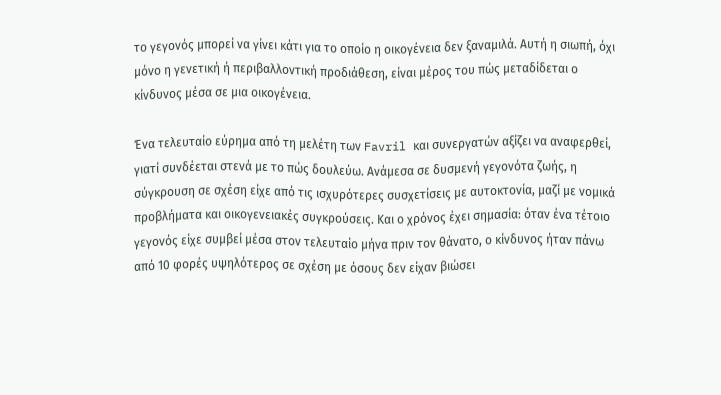το γεγονός μπορεί να γίνει κάτι για το οποίο η οικογένεια δεν ξαναμιλά. Αυτή η σιωπή, όχι μόνο η γενετική ή περιβαλλοντική προδιάθεση, είναι μέρος του πώς μεταδίδεται ο κίνδυνος μέσα σε μια οικογένεια.

Ένα τελευταίο εύρημα από τη μελέτη των Favril και συνεργατών αξίζει να αναφερθεί, γιατί συνδέεται στενά με το πώς δουλεύω. Ανάμεσα σε δυσμενή γεγονότα ζωής, η σύγκρουση σε σχέση είχε από τις ισχυρότερες συσχετίσεις με αυτοκτονία, μαζί με νομικά προβλήματα και οικογενειακές συγκρούσεις. Και ο χρόνος έχει σημασία: όταν ένα τέτοιο γεγονός είχε συμβεί μέσα στον τελευταίο μήνα πριν τον θάνατο, ο κίνδυνος ήταν πάνω από 10 φορές υψηλότερος σε σχέση με όσους δεν είχαν βιώσει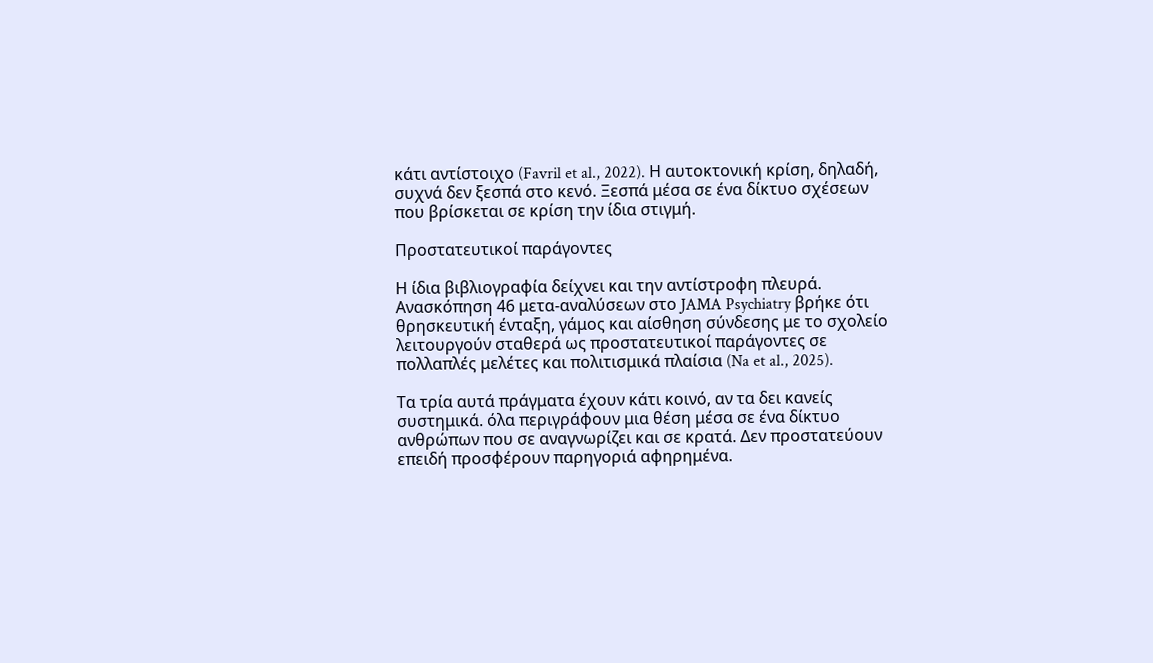κάτι αντίστοιχο (Favril et al., 2022). Η αυτοκτονική κρίση, δηλαδή, συχνά δεν ξεσπά στο κενό. Ξεσπά μέσα σε ένα δίκτυο σχέσεων που βρίσκεται σε κρίση την ίδια στιγμή.

Προστατευτικοί παράγοντες

Η ίδια βιβλιογραφία δείχνει και την αντίστροφη πλευρά. Ανασκόπηση 46 μετα-αναλύσεων στο JAMA Psychiatry βρήκε ότι θρησκευτική ένταξη, γάμος και αίσθηση σύνδεσης με το σχολείο λειτουργούν σταθερά ως προστατευτικοί παράγοντες σε πολλαπλές μελέτες και πολιτισμικά πλαίσια (Na et al., 2025).

Τα τρία αυτά πράγματα έχουν κάτι κοινό, αν τα δει κανείς συστημικά. όλα περιγράφουν μια θέση μέσα σε ένα δίκτυο ανθρώπων που σε αναγνωρίζει και σε κρατά. Δεν προστατεύουν επειδή προσφέρουν παρηγοριά αφηρημένα.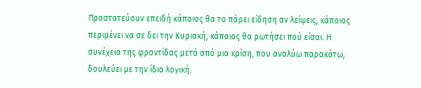Προστατεύουν επειδή κάποιος θα το πάρει είδηση αν λείψεις, κάποιος περιμένει να σε δει την Κυριακή, κάποιος θα ρωτήσει πού είσαι. Η συνέχεια της φροντίδας μετά από μια κρίση, που αναλύω παρακάτω, δουλεύει με την ίδια λογική.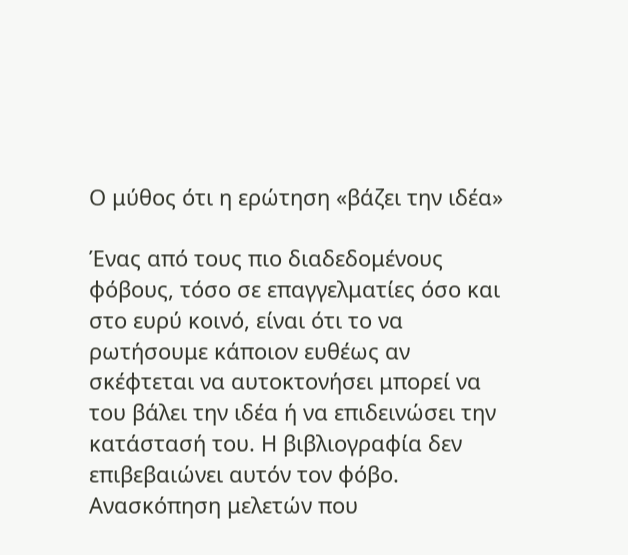Ο μύθος ότι η ερώτηση «βάζει την ιδέα»

Ένας από τους πιο διαδεδομένους φόβους, τόσο σε επαγγελματίες όσο και στο ευρύ κοινό, είναι ότι το να ρωτήσουμε κάποιον ευθέως αν σκέφτεται να αυτοκτονήσει μπορεί να του βάλει την ιδέα ή να επιδεινώσει την κατάστασή του. Η βιβλιογραφία δεν επιβεβαιώνει αυτόν τον φόβο. Ανασκόπηση μελετών που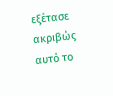εξέτασε ακριβώς αυτό το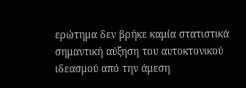ερώτημα δεν βρήκε καμία στατιστικά σημαντική αύξηση του αυτοκτονικού ιδεασμού από την άμεση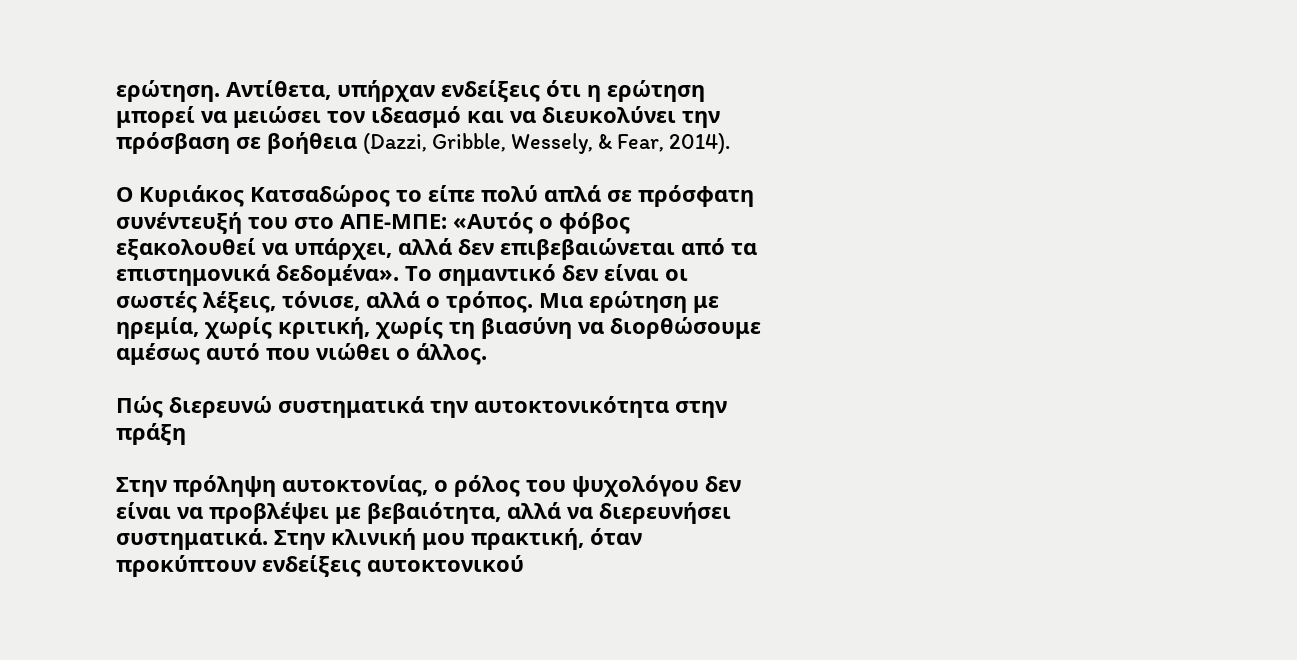ερώτηση. Αντίθετα, υπήρχαν ενδείξεις ότι η ερώτηση μπορεί να μειώσει τον ιδεασμό και να διευκολύνει την πρόσβαση σε βοήθεια (Dazzi, Gribble, Wessely, & Fear, 2014).

Ο Κυριάκος Κατσαδώρος το είπε πολύ απλά σε πρόσφατη συνέντευξή του στο ΑΠΕ-ΜΠΕ: «Αυτός ο φόβος εξακολουθεί να υπάρχει, αλλά δεν επιβεβαιώνεται από τα επιστημονικά δεδομένα». Το σημαντικό δεν είναι οι σωστές λέξεις, τόνισε, αλλά ο τρόπος. Μια ερώτηση με ηρεμία, χωρίς κριτική, χωρίς τη βιασύνη να διορθώσουμε αμέσως αυτό που νιώθει ο άλλος.

Πώς διερευνώ συστηματικά την αυτοκτονικότητα στην πράξη

Στην πρόληψη αυτοκτονίας, ο ρόλος του ψυχολόγου δεν είναι να προβλέψει με βεβαιότητα, αλλά να διερευνήσει συστηματικά. Στην κλινική μου πρακτική, όταν προκύπτουν ενδείξεις αυτοκτονικού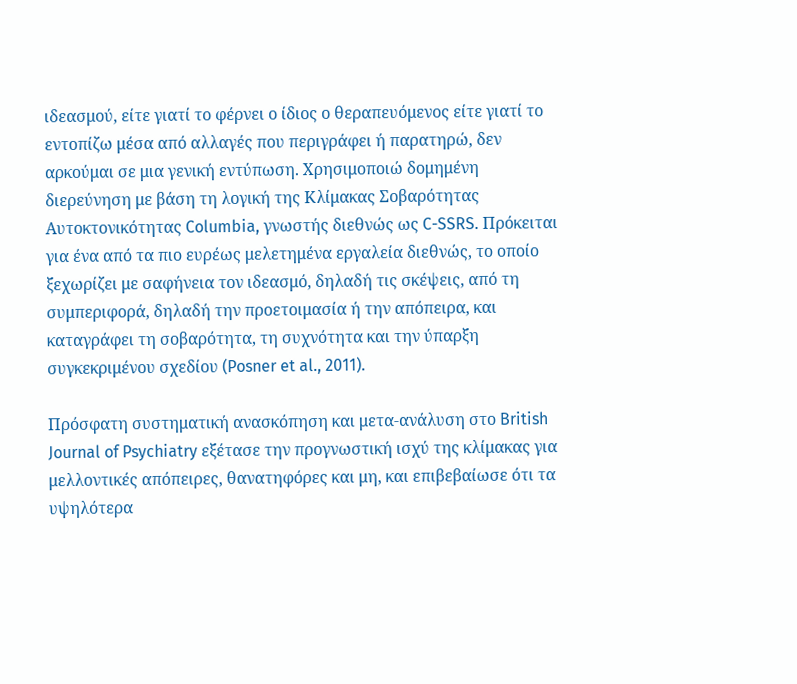ιδεασμού, είτε γιατί το φέρνει ο ίδιος ο θεραπευόμενος είτε γιατί το εντοπίζω μέσα από αλλαγές που περιγράφει ή παρατηρώ, δεν αρκούμαι σε μια γενική εντύπωση. Χρησιμοποιώ δομημένη διερεύνηση με βάση τη λογική της Κλίμακας Σοβαρότητας Αυτοκτονικότητας Columbia, γνωστής διεθνώς ως C-SSRS. Πρόκειται για ένα από τα πιο ευρέως μελετημένα εργαλεία διεθνώς, το οποίο ξεχωρίζει με σαφήνεια τον ιδεασμό, δηλαδή τις σκέψεις, από τη συμπεριφορά, δηλαδή την προετοιμασία ή την απόπειρα, και καταγράφει τη σοβαρότητα, τη συχνότητα και την ύπαρξη συγκεκριμένου σχεδίου (Posner et al., 2011).

Πρόσφατη συστηματική ανασκόπηση και μετα-ανάλυση στο British Journal of Psychiatry εξέτασε την προγνωστική ισχύ της κλίμακας για μελλοντικές απόπειρες, θανατηφόρες και μη, και επιβεβαίωσε ότι τα υψηλότερα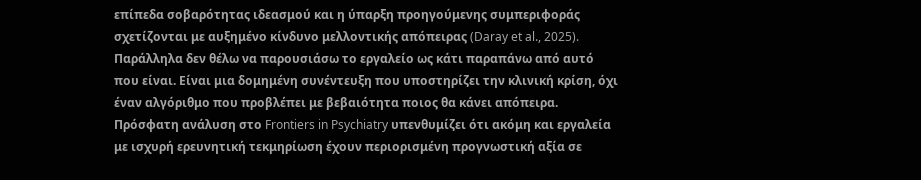επίπεδα σοβαρότητας ιδεασμού και η ύπαρξη προηγούμενης συμπεριφοράς σχετίζονται με αυξημένο κίνδυνο μελλοντικής απόπειρας (Daray et al., 2025). Παράλληλα δεν θέλω να παρουσιάσω το εργαλείο ως κάτι παραπάνω από αυτό που είναι. Είναι μια δομημένη συνέντευξη που υποστηρίζει την κλινική κρίση, όχι έναν αλγόριθμο που προβλέπει με βεβαιότητα ποιος θα κάνει απόπειρα. Πρόσφατη ανάλυση στο Frontiers in Psychiatry υπενθυμίζει ότι ακόμη και εργαλεία με ισχυρή ερευνητική τεκμηρίωση έχουν περιορισμένη προγνωστική αξία σε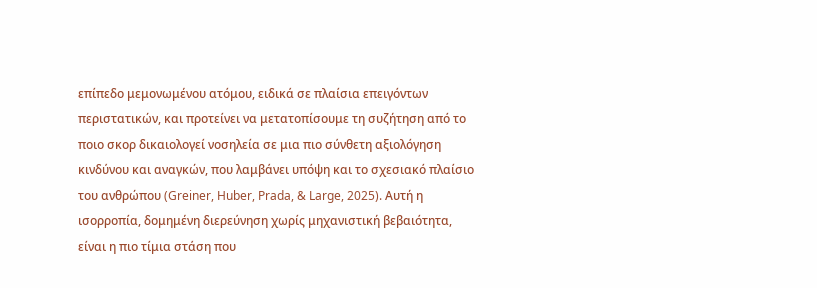επίπεδο μεμονωμένου ατόμου, ειδικά σε πλαίσια επειγόντων περιστατικών, και προτείνει να μετατοπίσουμε τη συζήτηση από το ποιο σκορ δικαιολογεί νοσηλεία σε μια πιο σύνθετη αξιολόγηση κινδύνου και αναγκών, που λαμβάνει υπόψη και το σχεσιακό πλαίσιο του ανθρώπου (Greiner, Huber, Prada, & Large, 2025). Αυτή η ισορροπία, δομημένη διερεύνηση χωρίς μηχανιστική βεβαιότητα, είναι η πιο τίμια στάση που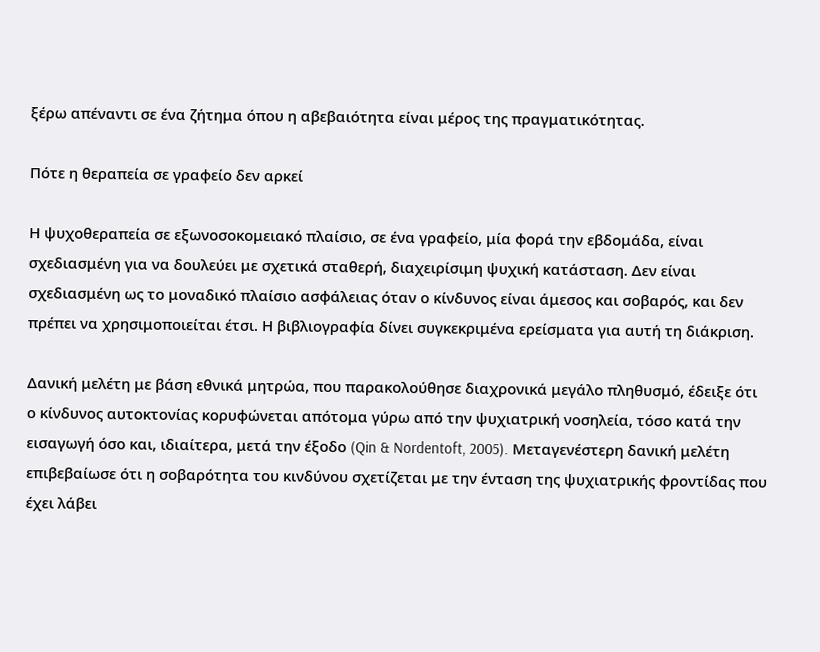ξέρω απέναντι σε ένα ζήτημα όπου η αβεβαιότητα είναι μέρος της πραγματικότητας.

Πότε η θεραπεία σε γραφείο δεν αρκεί

Η ψυχοθεραπεία σε εξωνοσοκομειακό πλαίσιο, σε ένα γραφείο, μία φορά την εβδομάδα, είναι σχεδιασμένη για να δουλεύει με σχετικά σταθερή, διαχειρίσιμη ψυχική κατάσταση. Δεν είναι σχεδιασμένη ως το μοναδικό πλαίσιο ασφάλειας όταν ο κίνδυνος είναι άμεσος και σοβαρός, και δεν πρέπει να χρησιμοποιείται έτσι. Η βιβλιογραφία δίνει συγκεκριμένα ερείσματα για αυτή τη διάκριση.

Δανική μελέτη με βάση εθνικά μητρώα, που παρακολούθησε διαχρονικά μεγάλο πληθυσμό, έδειξε ότι ο κίνδυνος αυτοκτονίας κορυφώνεται απότομα γύρω από την ψυχιατρική νοσηλεία, τόσο κατά την εισαγωγή όσο και, ιδιαίτερα, μετά την έξοδο (Qin & Nordentoft, 2005). Μεταγενέστερη δανική μελέτη επιβεβαίωσε ότι η σοβαρότητα του κινδύνου σχετίζεται με την ένταση της ψυχιατρικής φροντίδας που έχει λάβει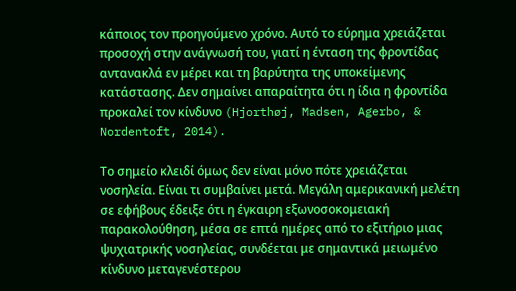κάποιος τον προηγούμενο χρόνο. Αυτό το εύρημα χρειάζεται προσοχή στην ανάγνωσή του, γιατί η ένταση της φροντίδας αντανακλά εν μέρει και τη βαρύτητα της υποκείμενης κατάστασης. Δεν σημαίνει απαραίτητα ότι η ίδια η φροντίδα προκαλεί τον κίνδυνο (Hjorthøj, Madsen, Agerbo, & Nordentoft, 2014).

Το σημείο κλειδί όμως δεν είναι μόνο πότε χρειάζεται νοσηλεία. Είναι τι συμβαίνει μετά. Μεγάλη αμερικανική μελέτη σε εφήβους έδειξε ότι η έγκαιρη εξωνοσοκομειακή παρακολούθηση, μέσα σε επτά ημέρες από το εξιτήριο μιας ψυχιατρικής νοσηλείας, συνδέεται με σημαντικά μειωμένο κίνδυνο μεταγενέστερου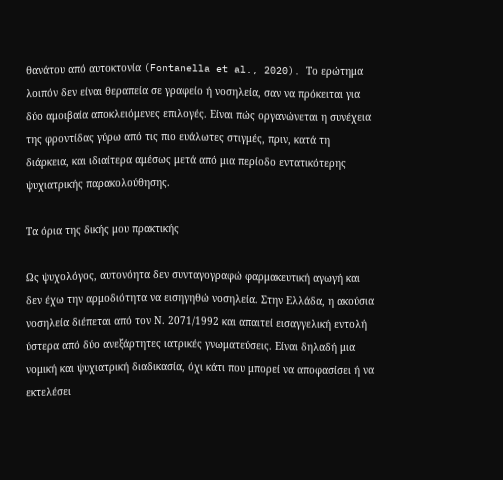θανάτου από αυτοκτονία (Fontanella et al., 2020). Το ερώτημα λοιπόν δεν είναι θεραπεία σε γραφείο ή νοσηλεία, σαν να πρόκειται για δύο αμοιβαία αποκλειόμενες επιλογές. Είναι πώς οργανώνεται η συνέχεια της φροντίδας γύρω από τις πιο ευάλωτες στιγμές, πριν, κατά τη διάρκεια, και ιδιαίτερα αμέσως μετά από μια περίοδο εντατικότερης ψυχιατρικής παρακολούθησης.

Τα όρια της δικής μου πρακτικής

Ως ψυχολόγος, αυτονόητα δεν συνταγογραφώ φαρμακευτική αγωγή και δεν έχω την αρμοδιότητα να εισηγηθώ νοσηλεία. Στην Ελλάδα, η ακούσια νοσηλεία διέπεται από τον Ν. 2071/1992 και απαιτεί εισαγγελική εντολή ύστερα από δύο ανεξάρτητες ιατρικές γνωματεύσεις. Είναι δηλαδή μια νομική και ψυχιατρική διαδικασία, όχι κάτι που μπορεί να αποφασίσει ή να εκτελέσει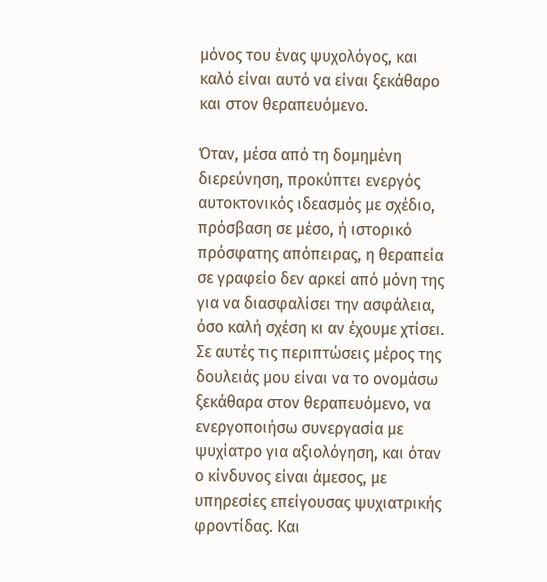μόνος του ένας ψυχολόγος, και καλό είναι αυτό να είναι ξεκάθαρο και στον θεραπευόμενο.

Όταν, μέσα από τη δομημένη διερεύνηση, προκύπτει ενεργός αυτοκτονικός ιδεασμός με σχέδιο, πρόσβαση σε μέσο, ή ιστορικό πρόσφατης απόπειρας, η θεραπεία σε γραφείο δεν αρκεί από μόνη της για να διασφαλίσει την ασφάλεια, όσο καλή σχέση κι αν έχουμε χτίσει. Σε αυτές τις περιπτώσεις μέρος της δουλειάς μου είναι να το ονομάσω ξεκάθαρα στον θεραπευόμενο, να ενεργοποιήσω συνεργασία με ψυχίατρο για αξιολόγηση, και όταν ο κίνδυνος είναι άμεσος, με υπηρεσίες επείγουσας ψυχιατρικής φροντίδας. Και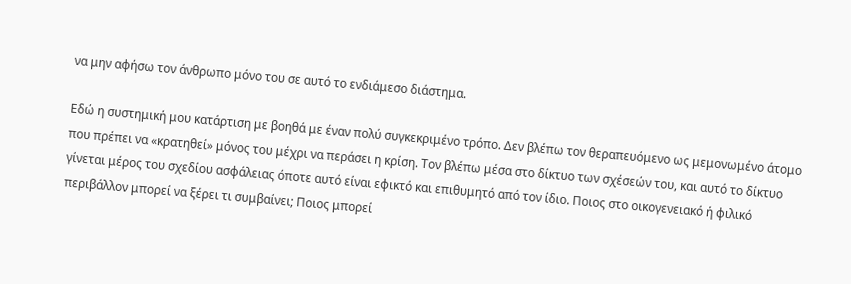να μην αφήσω τον άνθρωπο μόνο του σε αυτό το ενδιάμεσο διάστημα.

Εδώ η συστημική μου κατάρτιση με βοηθά με έναν πολύ συγκεκριμένο τρόπο. Δεν βλέπω τον θεραπευόμενο ως μεμονωμένο άτομο που πρέπει να «κρατηθεί» μόνος του μέχρι να περάσει η κρίση. Τον βλέπω μέσα στο δίκτυο των σχέσεών του, και αυτό το δίκτυο γίνεται μέρος του σχεδίου ασφάλειας όποτε αυτό είναι εφικτό και επιθυμητό από τον ίδιο. Ποιος στο οικογενειακό ή φιλικό περιβάλλον μπορεί να ξέρει τι συμβαίνει; Ποιος μπορεί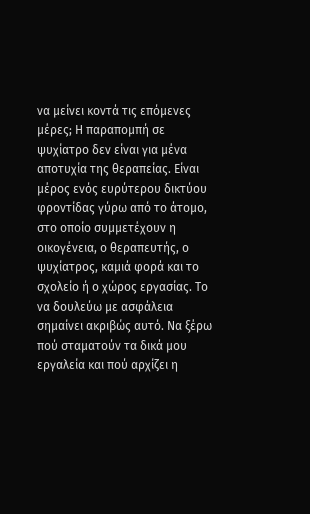να μείνει κοντά τις επόμενες μέρες; Η παραπομπή σε ψυχίατρο δεν είναι για μένα αποτυχία της θεραπείας. Είναι μέρος ενός ευρύτερου δικτύου φροντίδας γύρω από το άτομο, στο οποίο συμμετέχουν η οικογένεια, ο θεραπευτής, ο ψυχίατρος, καμιά φορά και το σχολείο ή ο χώρος εργασίας. Το να δουλεύω με ασφάλεια σημαίνει ακριβώς αυτό. Να ξέρω πού σταματούν τα δικά μου εργαλεία και πού αρχίζει η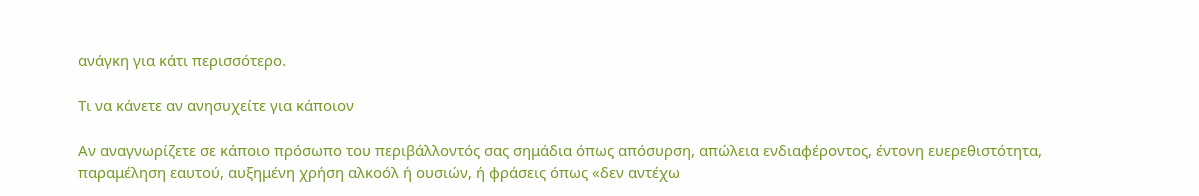ανάγκη για κάτι περισσότερο.

Τι να κάνετε αν ανησυχείτε για κάποιον

Αν αναγνωρίζετε σε κάποιο πρόσωπο του περιβάλλοντός σας σημάδια όπως απόσυρση, απώλεια ενδιαφέροντος, έντονη ευερεθιστότητα, παραμέληση εαυτού, αυξημένη χρήση αλκοόλ ή ουσιών, ή φράσεις όπως «δεν αντέχω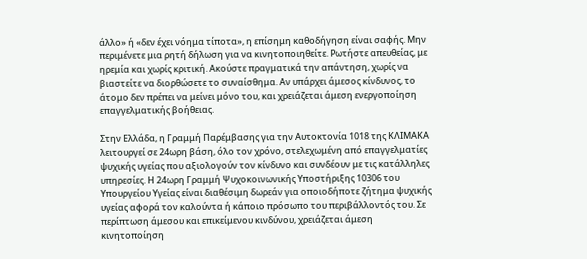άλλο» ή «δεν έχει νόημα τίποτα», η επίσημη καθοδήγηση είναι σαφής. Μην περιμένετε μια ρητή δήλωση για να κινητοποιηθείτε. Ρωτήστε απευθείας, με ηρεμία και χωρίς κριτική. Ακούστε πραγματικά την απάντηση, χωρίς να βιαστείτε να διορθώσετε το συναίσθημα. Αν υπάρχει άμεσος κίνδυνος, το άτομο δεν πρέπει να μείνει μόνο του, και χρειάζεται άμεση ενεργοποίηση επαγγελματικής βοήθειας.

Στην Ελλάδα, η Γραμμή Παρέμβασης για την Αυτοκτονία 1018 της ΚΛΙΜΑΚΑ λειτουργεί σε 24ωρη βάση, όλο τον χρόνο, στελεχωμένη από επαγγελματίες ψυχικής υγείας που αξιολογούν τον κίνδυνο και συνδέουν με τις κατάλληλες υπηρεσίες. Η 24ωρη Γραμμή Ψυχοκοινωνικής Υποστήριξης 10306 του Υπουργείου Υγείας είναι διαθέσιμη δωρεάν για οποιοδήποτε ζήτημα ψυχικής υγείας αφορά τον καλούντα ή κάποιο πρόσωπο του περιβάλλοντός του. Σε περίπτωση άμεσου και επικείμενου κινδύνου, χρειάζεται άμεση κινητοποίηση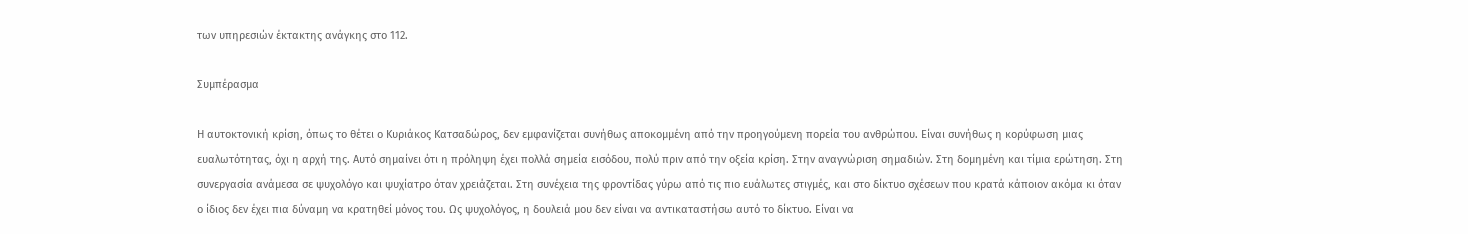των υπηρεσιών έκτακτης ανάγκης στο 112.

Συμπέρασμα

Η αυτοκτονική κρίση, όπως το θέτει ο Κυριάκος Κατσαδώρος, δεν εμφανίζεται συνήθως αποκομμένη από την προηγούμενη πορεία του ανθρώπου. Είναι συνήθως η κορύφωση μιας ευαλωτότητας, όχι η αρχή της. Αυτό σημαίνει ότι η πρόληψη έχει πολλά σημεία εισόδου, πολύ πριν από την οξεία κρίση. Στην αναγνώριση σημαδιών. Στη δομημένη και τίμια ερώτηση. Στη συνεργασία ανάμεσα σε ψυχολόγο και ψυχίατρο όταν χρειάζεται. Στη συνέχεια της φροντίδας γύρω από τις πιο ευάλωτες στιγμές, και στο δίκτυο σχέσεων που κρατά κάποιον ακόμα κι όταν ο ίδιος δεν έχει πια δύναμη να κρατηθεί μόνος του. Ως ψυχολόγος, η δουλειά μου δεν είναι να αντικαταστήσω αυτό το δίκτυο. Είναι να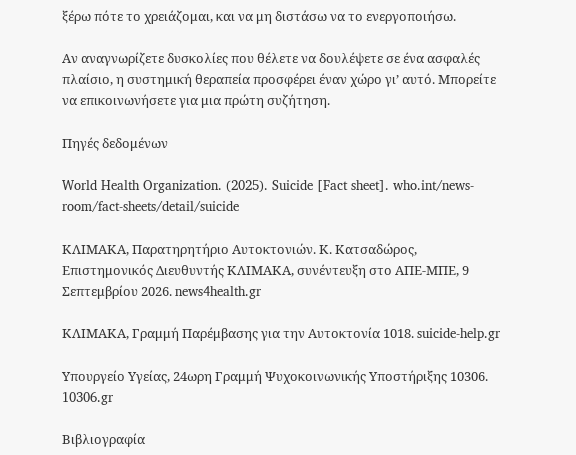ξέρω πότε το χρειάζομαι, και να μη διστάσω να το ενεργοποιήσω.

Αν αναγνωρίζετε δυσκολίες που θέλετε να δουλέψετε σε ένα ασφαλές πλαίσιο, η συστημική θεραπεία προσφέρει έναν χώρο γι’ αυτό. Μπορείτε να επικοινωνήσετε για μια πρώτη συζήτηση.

Πηγές δεδομένων

World Health Organization. (2025). Suicide [Fact sheet]. who.int/news-room/fact-sheets/detail/suicide

ΚΛΙΜΑΚΑ, Παρατηρητήριο Αυτοκτονιών. Κ. Κατσαδώρος, Επιστημονικός Διευθυντής ΚΛΙΜΑΚΑ, συνέντευξη στο ΑΠΕ-ΜΠΕ, 9 Σεπτεμβρίου 2026. news4health.gr

ΚΛΙΜΑΚΑ, Γραμμή Παρέμβασης για την Αυτοκτονία 1018. suicide-help.gr

Υπουργείο Υγείας, 24ωρη Γραμμή Ψυχοκοινωνικής Υποστήριξης 10306. 10306.gr

Βιβλιογραφία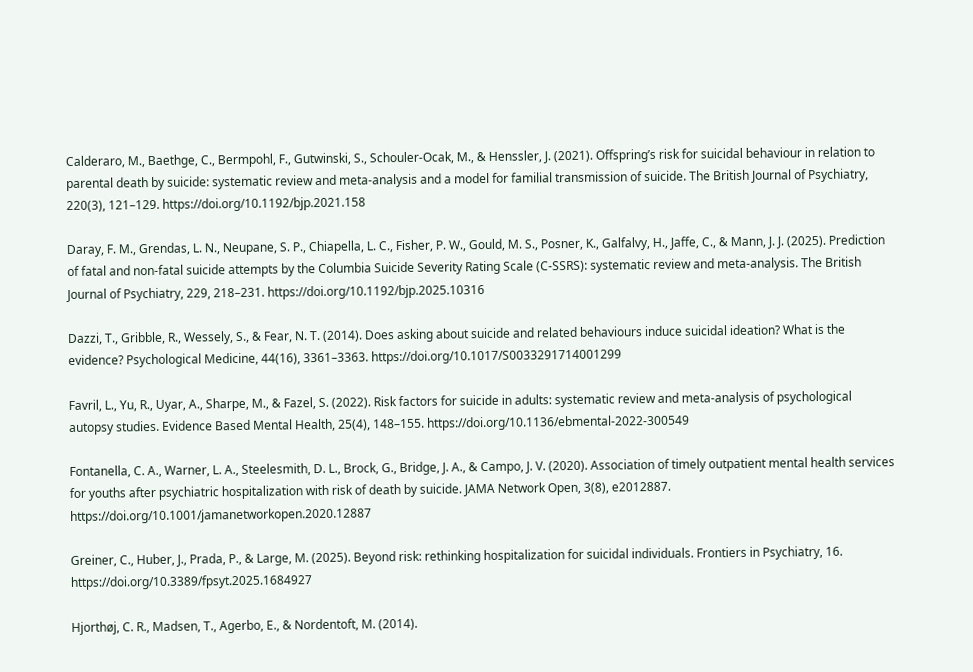Calderaro, M., Baethge, C., Bermpohl, F., Gutwinski, S., Schouler-Ocak, M., & Henssler, J. (2021). Offspring’s risk for suicidal behaviour in relation to parental death by suicide: systematic review and meta-analysis and a model for familial transmission of suicide. The British Journal of Psychiatry, 220(3), 121–129. https://doi.org/10.1192/bjp.2021.158

Daray, F. M., Grendas, L. N., Neupane, S. P., Chiapella, L. C., Fisher, P. W., Gould, M. S., Posner, K., Galfalvy, H., Jaffe, C., & Mann, J. J. (2025). Prediction of fatal and non-fatal suicide attempts by the Columbia Suicide Severity Rating Scale (C-SSRS): systematic review and meta-analysis. The British Journal of Psychiatry, 229, 218–231. https://doi.org/10.1192/bjp.2025.10316

Dazzi, T., Gribble, R., Wessely, S., & Fear, N. T. (2014). Does asking about suicide and related behaviours induce suicidal ideation? What is the evidence? Psychological Medicine, 44(16), 3361–3363. https://doi.org/10.1017/S0033291714001299

Favril, L., Yu, R., Uyar, A., Sharpe, M., & Fazel, S. (2022). Risk factors for suicide in adults: systematic review and meta-analysis of psychological autopsy studies. Evidence Based Mental Health, 25(4), 148–155. https://doi.org/10.1136/ebmental-2022-300549

Fontanella, C. A., Warner, L. A., Steelesmith, D. L., Brock, G., Bridge, J. A., & Campo, J. V. (2020). Association of timely outpatient mental health services for youths after psychiatric hospitalization with risk of death by suicide. JAMA Network Open, 3(8), e2012887. https://doi.org/10.1001/jamanetworkopen.2020.12887

Greiner, C., Huber, J., Prada, P., & Large, M. (2025). Beyond risk: rethinking hospitalization for suicidal individuals. Frontiers in Psychiatry, 16. https://doi.org/10.3389/fpsyt.2025.1684927

Hjorthøj, C. R., Madsen, T., Agerbo, E., & Nordentoft, M. (2014).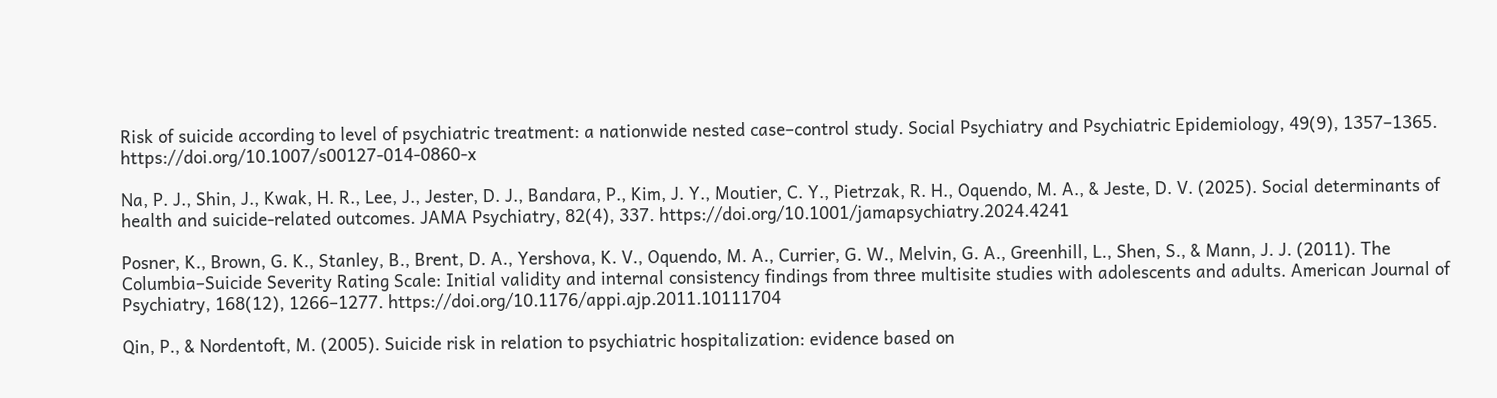Risk of suicide according to level of psychiatric treatment: a nationwide nested case–control study. Social Psychiatry and Psychiatric Epidemiology, 49(9), 1357–1365. https://doi.org/10.1007/s00127-014-0860-x

Na, P. J., Shin, J., Kwak, H. R., Lee, J., Jester, D. J., Bandara, P., Kim, J. Y., Moutier, C. Y., Pietrzak, R. H., Oquendo, M. A., & Jeste, D. V. (2025). Social determinants of health and suicide-related outcomes. JAMA Psychiatry, 82(4), 337. https://doi.org/10.1001/jamapsychiatry.2024.4241

Posner, K., Brown, G. K., Stanley, B., Brent, D. A., Yershova, K. V., Oquendo, M. A., Currier, G. W., Melvin, G. A., Greenhill, L., Shen, S., & Mann, J. J. (2011). The Columbia–Suicide Severity Rating Scale: Initial validity and internal consistency findings from three multisite studies with adolescents and adults. American Journal of Psychiatry, 168(12), 1266–1277. https://doi.org/10.1176/appi.ajp.2011.10111704

Qin, P., & Nordentoft, M. (2005). Suicide risk in relation to psychiatric hospitalization: evidence based on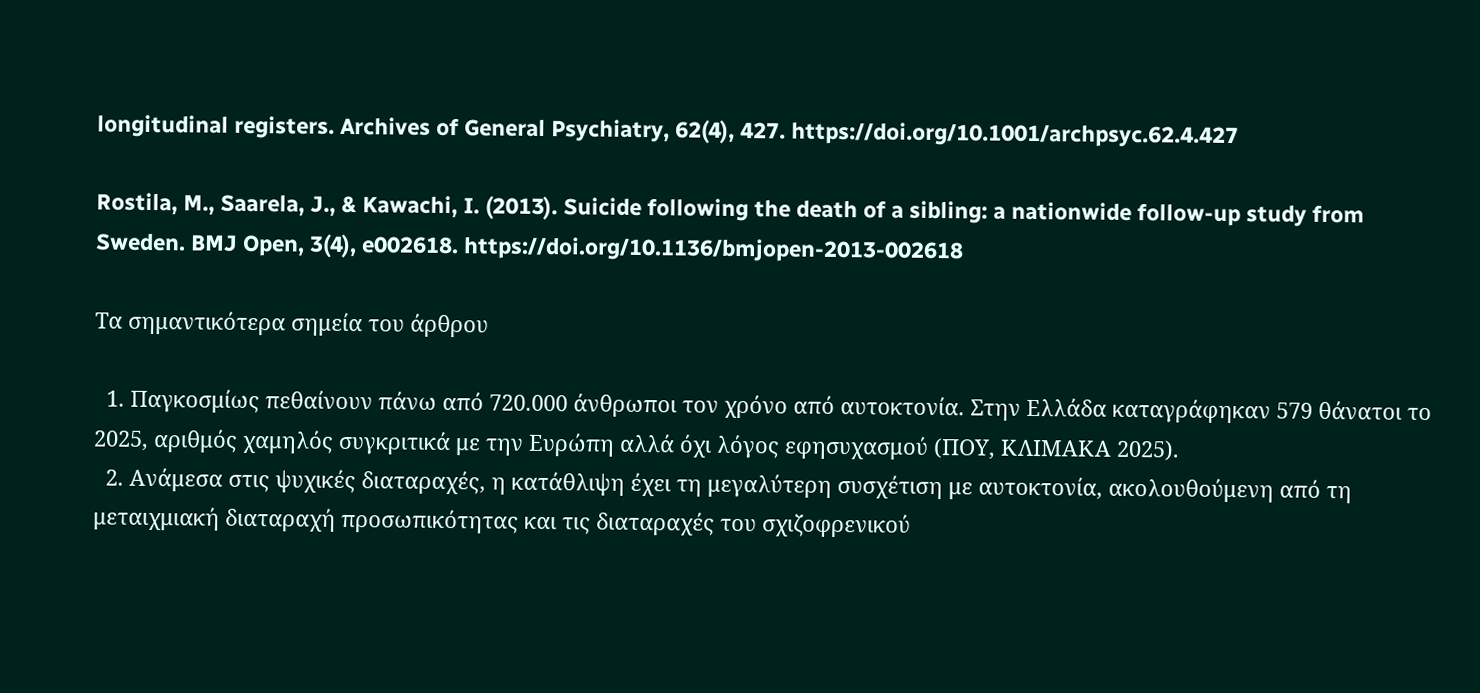longitudinal registers. Archives of General Psychiatry, 62(4), 427. https://doi.org/10.1001/archpsyc.62.4.427

Rostila, M., Saarela, J., & Kawachi, I. (2013). Suicide following the death of a sibling: a nationwide follow-up study from Sweden. BMJ Open, 3(4), e002618. https://doi.org/10.1136/bmjopen-2013-002618

Τα σημαντικότερα σημεία του άρθρου

  1. Παγκοσμίως πεθαίνουν πάνω από 720.000 άνθρωποι τον χρόνο από αυτοκτονία. Στην Ελλάδα καταγράφηκαν 579 θάνατοι το 2025, αριθμός χαμηλός συγκριτικά με την Ευρώπη αλλά όχι λόγος εφησυχασμού (ΠΟΥ, ΚΛΙΜΑΚΑ 2025).
  2. Ανάμεσα στις ψυχικές διαταραχές, η κατάθλιψη έχει τη μεγαλύτερη συσχέτιση με αυτοκτονία, ακολουθούμενη από τη μεταιχμιακή διαταραχή προσωπικότητας και τις διαταραχές του σχιζοφρενικού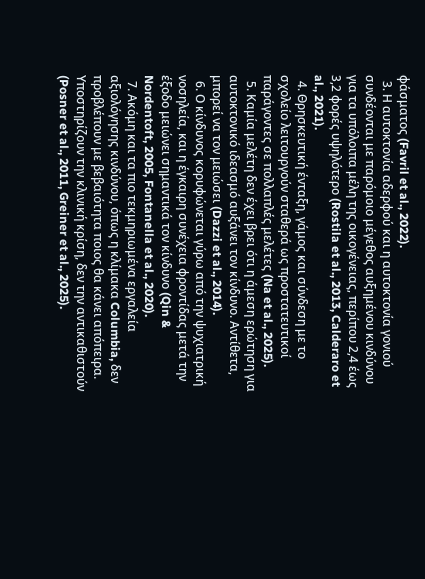φάσματος (Favril et al., 2022).
  3. Η αυτοκτονία αδερφού και η αυτοκτονία γονιού συνδέονται με παρόμοιο μέγεθος αυξημένου κινδύνου για τα υπόλοιπα μέλη της οικογένειας, περίπου 2,4 έως 3,2 φορές υψηλότερο (Rostila et al., 2013, Calderaro et al., 2021).
  4. Θρησκευτική ένταξη, γάμος και σύνδεση με το σχολείο λειτουργούν σταθερά ως προστατευτικοί παράγοντες σε πολλαπλές μελέτες (Na et al., 2025).
  5. Καμία μελέτη δεν έχει βρει ότι η άμεση ερώτηση για αυτοκτονικό ιδεασμό αυξάνει τον κίνδυνο. Αντίθετα, μπορεί να τον μειώσει (Dazzi et al., 2014).
  6. Ο κίνδυνος κορυφώνεται γύρω από την ψυχιατρική νοσηλεία, και η έγκαιρη συνέχεια φροντίδας μετά την έξοδο μειώνει σημαντικά τον κίνδυνο (Qin & Nordentoft, 2005, Fontanella et al., 2020).
  7. Ακόμη και τα πιο τεκμηριωμένα εργαλεία αξιολόγησης κινδύνου, όπως η κλίμακα Columbia, δεν προβλέπουν με βεβαιότητα ποιος θα κάνει απόπειρα. Υποστηρίζουν την κλινική κρίση, δεν την αντικαθιστούν (Posner et al., 2011, Greiner et al., 2025).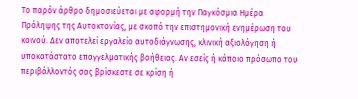Το παρόν άρθρο δημοσιεύεται με αφορμή την Παγκόσμια Ημέρα Πρόληψης της Αυτοκτονίας, με σκοπό την επιστημονική ενημέρωση του κοινού. Δεν αποτελεί εργαλείο αυτοδιάγνωσης, κλινική αξιολόγηση ή υποκατάστατο επαγγελματικής βοήθειας. Αν εσείς ή κάποιο πρόσωπο του περιβάλλοντός σας βρίσκεστε σε κρίση ή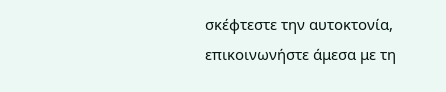σκέφτεστε την αυτοκτονία, επικοινωνήστε άμεσα με τη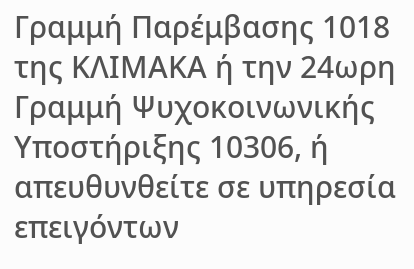Γραμμή Παρέμβασης 1018 της ΚΛΙΜΑΚΑ ή την 24ωρη Γραμμή Ψυχοκοινωνικής Υποστήριξης 10306, ή απευθυνθείτε σε υπηρεσία επειγόντων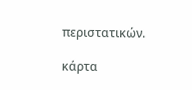περιστατικών.

κάρτα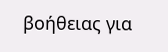βοήθειας για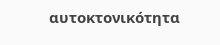αυτοκτονικότητα